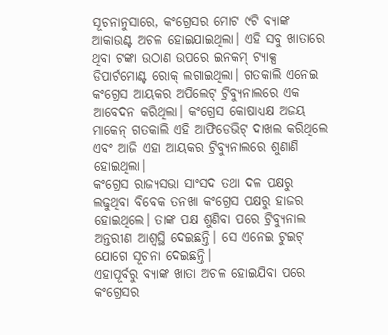ସୂଚନାନୁସାରେ, କଂଗ୍ରେସର ମୋଟ ୯ଟି ବ୍ୟାଙ୍କ ଆକାଉଣ୍ଟ ଅଚଳ ହୋଇଯାଇଥିଲା। ଏହି ସବୁ ଖାତାରେ ଥିବା ଟଙ୍କା ଉଠାଣ ଉପରେ ଇନକମ୍ ଟ୍ୟାକ୍ସ ଡିପାର୍ଟମୋଣ୍ଟ ରୋକ୍ ଲଗାଇଥିଲା। ଗତକାଲି ଏନେଇ କଂଗ୍ରେସ ଆୟକର ଅପିଲେଟ୍ ଟ୍ରିବ୍ୟୁନାଲରେ ଏକ ଆବେଦନ କରିଥିଲା। କଂଗ୍ରେସ କୋଷାଧ୍ୟକ୍ଷ ଅଜୟ ମାକେନ୍ ଗତକାଲି ଏହି ଆଫିଡେଭିଟ୍ ଦାଖଲ କରିଥିଲେ ଏବଂ ଆଜି ଏହା ଆୟକର ଟ୍ରିବ୍ୟୁନାଲରେ ଶୁଣାଣି ହୋଇଥିଲା।
କଂଗ୍ରେସ ରାଜ୍ୟସଭା ସାଂସଦ ତଥା ଦଳ ପକ୍ଷରୁ ଲଢୁଥିବା ବିବେକ ତନଖା କଂଗ୍ରେସ ପକ୍ଷରୁ ହାଜର ହୋଇଥିଲେ। ତାଙ୍କ ପକ୍ଷ ଶୁଣିବା ପରେ ଟ୍ରିବ୍ୟୁନାଲ ଅନ୍ତରୀଣ ଆଶ୍ୱସ୍ଥି ଦେଇଛନ୍ତି। ସେ ଏନେଇ ଟୁଇଟ୍ ଯୋଗେ ସୂଚନା ଦେଇଛନ୍ତି।
ଏହାପୂର୍ବରୁ ବ୍ୟାଙ୍କ ଖାତା ଅଚଳ ହୋଇଯିବା ପରେ କଂଗ୍ରେସର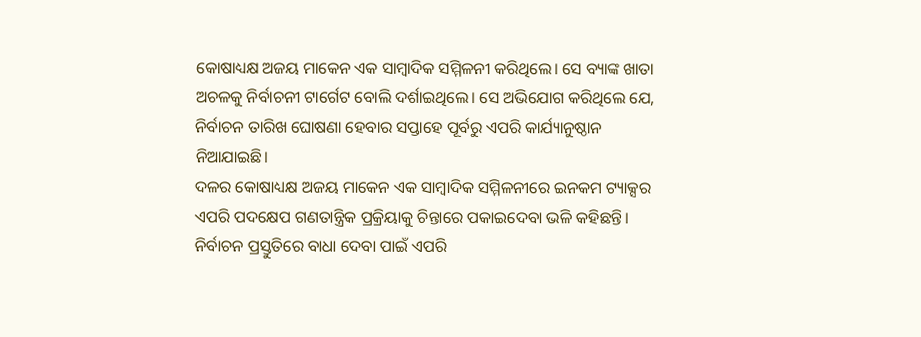କୋଷାଧ୍ୟକ୍ଷ ଅଜୟ ମାକେନ ଏକ ସାମ୍ବାଦିକ ସମ୍ମିଳନୀ କରିଥିଲେ। ସେ ବ୍ୟାଙ୍କ ଖାତା ଅଚଳକୁ ନିର୍ବାଚନୀ ଟାର୍ଗେଟ ବୋଲି ଦର୍ଶାଇଥିଲେ। ସେ ଅଭିଯୋଗ କରିଥିଲେ ଯେ, ନିର୍ବାଚନ ତାରିଖ ଘୋଷଣା ହେବାର ସପ୍ତାହେ ପୂର୍ବରୁ ଏପରି କାର୍ଯ୍ୟାନୁଷ୍ଠାନ ନିଆଯାଇଛି।
ଦଳର କୋଷାଧ୍ୟକ୍ଷ ଅଜୟ ମାକେନ ଏକ ସାମ୍ବାଦିକ ସମ୍ମିଳନୀରେ ଇନକମ ଟ୍ୟାକ୍ସର ଏପରି ପଦକ୍ଷେପ ଗଣତାନ୍ତ୍ରିକ ପ୍ରକ୍ରିୟାକୁ ଚିନ୍ତାରେ ପକାଇଦେବା ଭଳି କହିଛନ୍ତି। ନିର୍ବାଚନ ପ୍ରସ୍ତୁତିରେ ବାଧା ଦେବା ପାଇଁ ଏପରି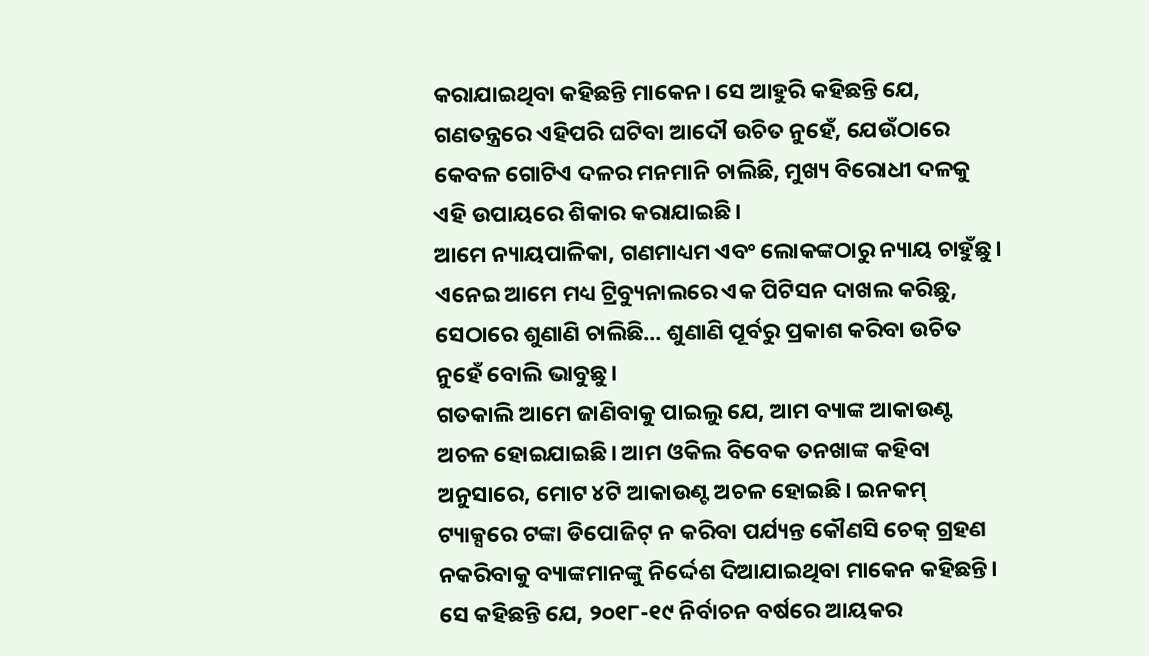କରାଯାଇଥିବା କହିଛନ୍ତି ମାକେନ। ସେ ଆହୁରି କହିଛନ୍ତି ଯେ, ଗଣତନ୍ତ୍ରରେ ଏହିପରି ଘଟିବା ଆଦୌ ଉଚିତ ନୁହେଁ, ଯେଉଁଠାରେ କେବଳ ଗୋଟିଏ ଦଳର ମନମାନି ଚାଲିଛି, ମୁଖ୍ୟ ବିରୋଧୀ ଦଳକୁ ଏହି ଉପାୟରେ ଶିକାର କରାଯାଇଛି।
ଆମେ ନ୍ୟାୟପାଳିକା, ଗଣମାଧ୍ୟମ ଏବଂ ଲୋକଙ୍କଠାରୁ ନ୍ୟାୟ ଚାହୁଁଛୁ। ଏନେଇ ଆମେ ମଧ୍ୟ ଟ୍ରିବ୍ୟୁନାଲରେ ଏକ ପିଟିସନ ଦାଖଲ କରିଛୁ, ସେଠାରେ ଶୁଣାଣି ଚାଲିଛି... ଶୁଣାଣି ପୂର୍ବରୁ ପ୍ରକାଶ କରିବା ଉଚିତ ନୁହେଁ ବୋଲି ଭାବୁଛୁ।
ଗତକାଲି ଆମେ ଜାଣିବାକୁ ପାଇଲୁ ଯେ, ଆମ ବ୍ୟାଙ୍କ ଆକାଉଣ୍ଟ ଅଚଳ ହୋଇଯାଇଛି। ଆମ ଓକିଲ ବିବେକ ତନଖାଙ୍କ କହିବା ଅନୁସାରେ, ମୋଟ ୪ଟି ଆକାଉଣ୍ଟ ଅଚଳ ହୋଇଛି। ଇନକମ୍ ଟ୍ୟାକ୍ସରେ ଟଙ୍କା ଡିପୋଜିଟ୍ ନ କରିବା ପର୍ଯ୍ୟନ୍ତ କୌଣସି ଚେକ୍ ଗ୍ରହଣ ନକରିବାକୁ ବ୍ୟାଙ୍କମାନଙ୍କୁ ନିର୍ଦ୍ଦେଶ ଦିଆଯାଇଥିବା ମାକେନ କହିଛନ୍ତି।
ସେ କହିଛନ୍ତି ଯେ, ୨୦୧୮-୧୯ ନିର୍ବାଚନ ବର୍ଷରେ ଆୟକର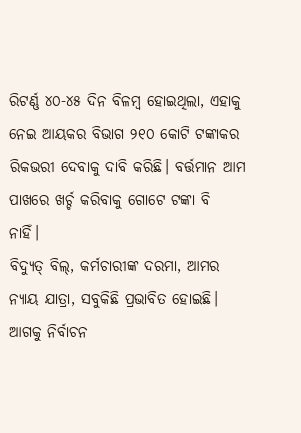ରିଟର୍ଣ୍ଣ ୪୦-୪୫ ଦିନ ବିଳମ୍ବ ହୋଇଥିଲା, ଏହାକୁ ନେଇ ଆୟକର ବିଭାଗ ୨୧୦ କୋଟି ଟଙ୍କାକର ରିକଭରୀ ଦେବାକୁ ଦାବି କରିଛି। ବର୍ତ୍ତମାନ ଆମ ପାଖରେ ଖର୍ଚ୍ଚ କରିବାକୁ ଗୋଟେ ଟଙ୍କା ବି ନାହିଁ।
ବିଦ୍ୟୁତ୍ ବିଲ୍, କର୍ମଚାରୀଙ୍କ ଦରମା, ଆମର ନ୍ୟାୟ ଯାତ୍ରା, ସବୁକିଛି ପ୍ରଭାବିତ ହୋଇଛି। ଆଗକୁ ନିର୍ବାଚନ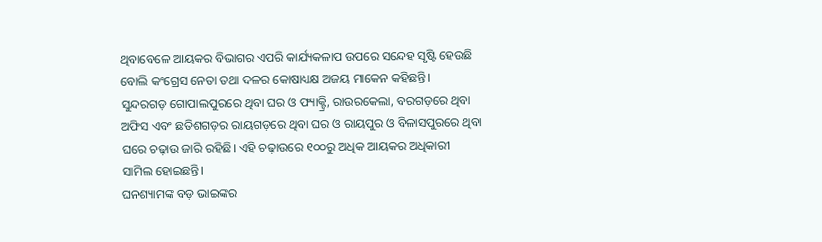ଥିବାବେଳେ ଆୟକର ବିଭାଗର ଏପରି କାର୍ଯ୍ୟକଳାପ ଉପରେ ସନ୍ଦେହ ସୃଷ୍ଟି ହେଉଛି ବୋଲି କଂଗ୍ରେସ ନେତା ତଥା ଦଳର କୋଷାଧ୍ୟକ୍ଷ ଅଜୟ ମାକେନ କହିଛନ୍ତି।
ସୁନ୍ଦରଗଡ଼ ଗୋପାଲପୁରରେ ଥିବା ଘର ଓ ଫ୍ୟାକ୍ଟ୍ରି, ରାଉରକେଲା, ବରଗଡ଼ରେ ଥିବା ଅଫିସ ଏବଂ ଛତିଶଗଡ଼ର ରାୟଗଡ଼ରେ ଥିବା ଘର ଓ ରାୟପୁର ଓ ବିଳାସପୁରରେ ଥିବା ଘରେ ଚଢ଼ାଉ ଜାରି ରହିଛି। ଏହି ଚଢ଼ାଉରେ ୧୦୦ରୁ ଅଧିକ ଆୟକର ଅଧିକାରୀ ସାମିଲ ହୋଇଛନ୍ତି।
ଘନଶ୍ୟାମଙ୍କ ବଡ଼ ଭାଇଙ୍କର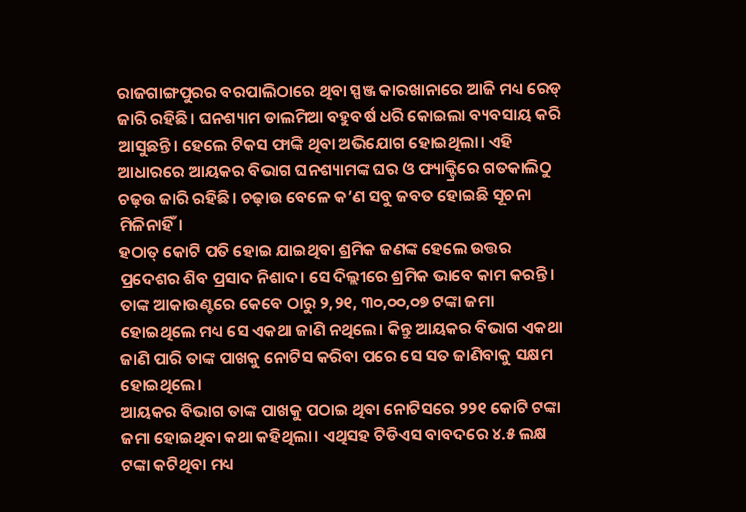ରାଜଗାଙ୍ଗପୁରର ବରପାଲିଠାରେ ଥିବା ସ୍ପଞ୍ଜ କାରଖାନାରେ ଆଜି ମଧ୍ୟ ରେଡ୍ ଜାରି ରହିଛି। ଘନଶ୍ୟାମ ଡାଲମିଆ ବହୁବର୍ଷ ଧରି କୋଇଲା ବ୍ୟବସାୟ କରି ଆସୁଛନ୍ତି। ହେଲେ ଟିକସ ଫାଙ୍କି ଥିବା ଅଭିଯୋଗ ହୋଇଥିଲା। ଏହି ଆଧାରରେ ଆୟକର ବିଭାଗ ଘନଶ୍ୟାମଙ୍କ ଘର ଓ ଫ୍ୟାକ୍ଟ୍ରିରେ ଗତକାଲିଠୁ ଚଢ଼ଉ ଜାରି ରହିଛି। ଚଢ଼ାଉ ବେଳେ କ’ଣ ସବୁ ଜବତ ହୋଇଛି ସୂଚନା ମିଳିନାହିଁ।
ହଠାତ୍ କୋଟି ପତି ହୋଇ ଯାଇଥିବା ଶ୍ରମିକ ଜଣଙ୍କ ହେଲେ ଉତ୍ତର ପ୍ରଦେଶର ଶିବ ପ୍ରସାଦ ନିଶାଦ। ସେ ଦିଲ୍ଲୀରେ ଶ୍ରମିକ ଭାବେ କାମ କରନ୍ତି। ତାଙ୍କ ଆକାଉଣ୍ଟରେ କେବେ ଠାରୁ ୨,୨୧, ୩୦,୦୦,୦୭ ଟଙ୍କା ଜମା ହୋଇଥିଲେ ମଧ୍ୟ ସେ ଏକଥା ଜାଣି ନଥିଲେ। କିନ୍ତୁ ଆୟକର ବିଭାଗ ଏକଥା ଜାଣି ପାରି ତାଙ୍କ ପାଖକୁ ନୋଟିସ କରିବା ପରେ ସେ ସତ ଜାଣିବାକୁ ସକ୍ଷମ ହୋଇଥିଲେ।
ଆୟକର ବିଭାଗ ତାଙ୍କ ପାଖକୁ ପଠାଇ ଥିବା ନୋଟିସରେ ୨୨୧ କୋଟି ଟଙ୍କା ଜମା ହୋଇଥିବା କଥା କହିଥିଲା। ଏଥିସହ ଟିଡିଏସ ବାବଦରେ ୪.୫ ଲକ୍ଷ ଟଙ୍କା କଟିଥିବା ମଧ୍ୟ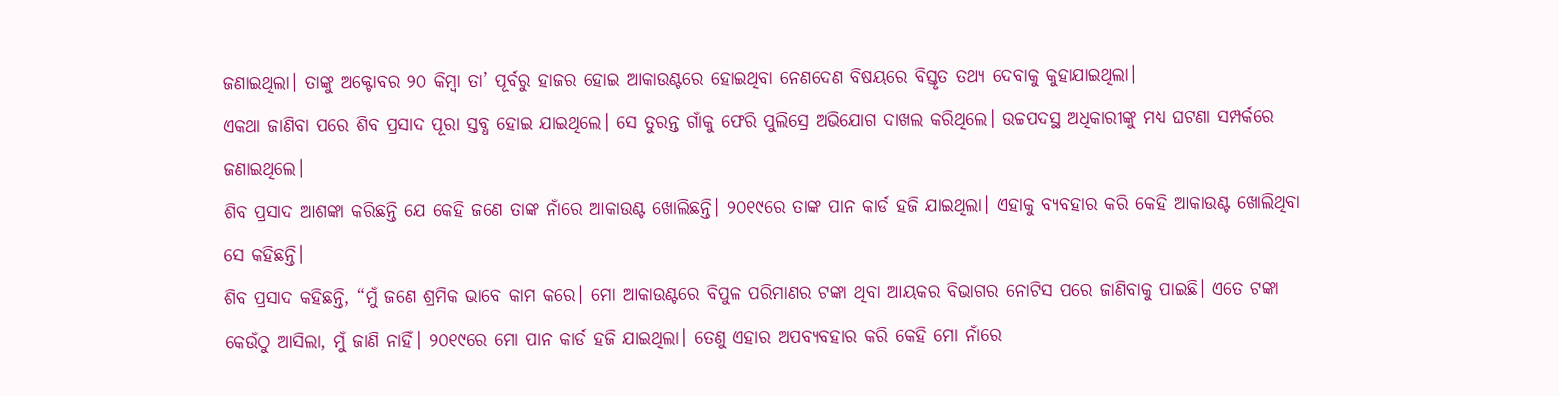ଜଣାଇଥିଲା। ତାଙ୍କୁ ଅକ୍ଟୋବର ୨୦ କିମ୍ବା ତା’ ପୂର୍ବରୁ ହାଜର ହୋଇ ଆକାଉଣ୍ଟରେ ହୋଇଥିବା ନେଣଦେଣ ବିଷୟରେ ବିସ୍ତୃତ ତଥ୍ୟ ଦେବାକୁ କୁହାଯାଇଥିଲା।
ଏକଥା ଜାଣିବା ପରେ ଶିବ ପ୍ରସାଦ ପୂରା ସ୍ତବ୍ଧ ହୋଇ ଯାଇଥିଲେ। ସେ ତୁରନ୍ତ ଗାଁକୁ ଫେରି ପୁଲିସ୍ରେ ଅଭିଯୋଗ ଦାଖଲ କରିଥିଲେ। ଉଚ୍ଚପଦସ୍ଥ ଅଧିକାରୀଙ୍କୁ ମଧ୍ୟ ଘଟଣା ସମ୍ପର୍କରେ ଜଣାଇଥିଲେ।
ଶିବ ପ୍ରସାଦ ଆଶଙ୍କା କରିଛନ୍ତି ଯେ କେହି ଜଣେ ତାଙ୍କ ନାଁରେ ଆକାଉଣ୍ଟ ଖୋଲିଛନ୍ତି। ୨୦୧୯ରେ ତାଙ୍କ ପାନ କାର୍ଡ ହଜି ଯାଇଥିଲା। ଏହାକୁ ବ୍ୟବହାର କରି କେହି ଆକାଉଣ୍ଟ ଖୋଲିଥିବା ସେ କହିଛନ୍ତି।
ଶିବ ପ୍ରସାଦ କହିଛନ୍ତି, “ମୁଁ ଜଣେ ଶ୍ରମିକ ଭାବେ କାମ କରେ। ମୋ ଆକାଉଣ୍ଟରେ ବିପୁଳ ପରିମାଣର ଟଙ୍କା ଥିବା ଆୟକର ବିଭାଗର ନୋଟିସ ପରେ ଜାଣିବାକୁ ପାଇଛି। ଏତେ ଟଙ୍କା କେଉଁଠୁ ଆସିଲା, ମୁଁ ଜାଣି ନାହିଁ। ୨୦୧୯ରେ ମୋ ପାନ କାର୍ଡ ହଜି ଯାଇଥିଲା। ତେଣୁ ଏହାର ଅପବ୍ୟବହାର କରି କେହି ମୋ ନାଁରେ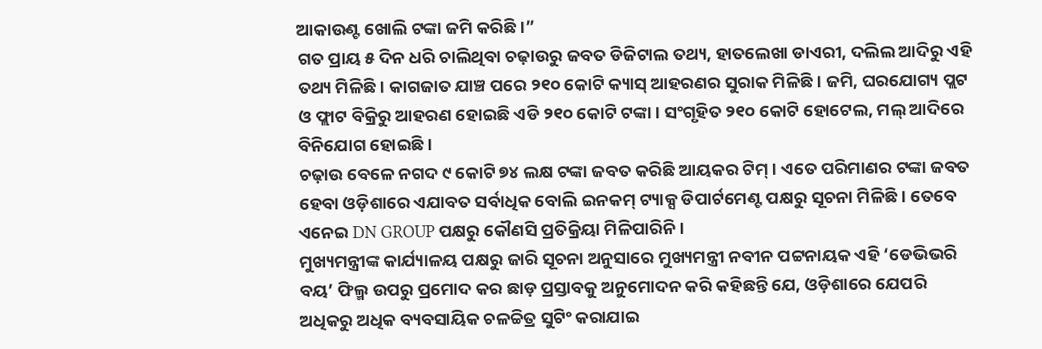ଆକାଉଣ୍ଟ ଖୋଲି ଟଙ୍କା ଜମି କରିଛି।”
ଗତ ପ୍ରାୟ ୫ ଦିନ ଧରି ଚାଲିଥିବା ଚଢ଼ାଉରୁ ଜବତ ଡିଜିଟାଲ ତଥ୍ୟ, ହାତଲେଖା ଡାଏରୀ, ଦଲିଲ ଆଦିରୁ ଏହି ତଥ୍ୟ ମିଳିଛି। କାଗଜାତ ଯାଞ୍ଚ ପରେ ୨୧୦ କୋଟି କ୍ୟାସ୍ ଆହରଣର ସୁରାକ ମିଳିଛି। ଜମି, ଘରଯୋଗ୍ୟ ପ୍ଲଟ ଓ ଫ୍ଲାଟ ବିକ୍ରିରୁ ଆହରଣ ହୋଇଛି ଏଡି ୨୧୦ କୋଟି ଟଙ୍କା। ସଂଗୃହିତ ୨୧୦ କୋଟି ହୋଟେଲ, ମଲ୍ ଆଦିରେ ବିନିଯୋଗ ହୋଇଛି।
ଚଢ଼ାଉ ବେଳେ ନଗଦ ୯ କୋଟି ୭୪ ଲକ୍ଷ ଟଙ୍କା ଜବତ କରିଛି ଆୟକର ଟିମ୍। ଏତେ ପରିମାଣର ଟଙ୍କା ଜବତ ହେବା ଓଡ଼ିଶାରେ ଏଯାବତ ସର୍ବାଧିକ ବୋଲି ଇନକମ୍ ଟ୍ୟାକ୍ସ ଡିପାର୍ଟମେଣ୍ଟ ପକ୍ଷରୁ ସୂଚନା ମିଳିଛି। ତେବେ ଏନେଇ DN GROUP ପକ୍ଷରୁ କୌଣସି ପ୍ରତିକ୍ରିୟା ମିଳିପାରିନି।
ମୁଖ୍ୟମନ୍ତ୍ରୀଙ୍କ କାର୍ଯ୍ୟାଳୟ ପକ୍ଷରୁ ଜାରି ସୂଚନା ଅନୁସାରେ ମୁଖ୍ୟମନ୍ତ୍ରୀ ନବୀନ ପଟ୍ଟନାୟକ ଏହି ‘ଡେଭିଭରି ବୟ’ ଫିଲ୍ମ ଉପରୁ ପ୍ରମୋଦ କର ଛାଡ଼ ପ୍ରସ୍ତାବକୁ ଅନୁମୋଦନ କରି କହିଛନ୍ତି ଯେ, ଓଡ଼ିଶାରେ ଯେପରି ଅଧିକରୁ ଅଧିକ ବ୍ୟବସାୟିକ ଚଳଚ୍ଚିତ୍ର ସୁଟିଂ କରାଯାଇ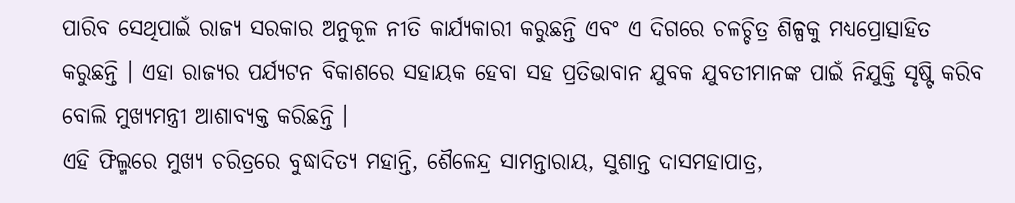ପାରିବ ସେଥିପାଇଁ ରାଜ୍ୟ ସରକାର ଅନୁକୂଳ ନୀତି କାର୍ଯ୍ୟକାରୀ କରୁଛନ୍ତି ଏବଂ ଏ ଦିଗରେ ଚଳଚ୍ଚିତ୍ର ଶିଳ୍ପକୁ ମଧ୍ୟପ୍ରୋତ୍ସାହିତ କରୁଛନ୍ତି । ଏହା ରାଜ୍ୟର ପର୍ଯ୍ୟଟନ ବିକାଶରେ ସହାୟକ ହେବା ସହ ପ୍ରତିଭାବାନ ଯୁବକ ଯୁବତୀମାନଙ୍କ ପାଇଁ ନିଯୁକ୍ତି ସୃଷ୍ଟି କରିବ ବୋଲି ମୁଖ୍ୟମନ୍ତ୍ରୀ ଆଶାବ୍ୟକ୍ତ କରିଛନ୍ତି ।
ଏହି ଫିଲ୍ମରେ ମୁଖ୍ୟ ଚରିତ୍ରରେ ବୁଦ୍ଧାଦିତ୍ୟ ମହାନ୍ତି, ଶୈଳେନ୍ଦ୍ର ସାମନ୍ତାରାୟ, ସୁଶାନ୍ତ ଦାସମହାପାତ୍ର,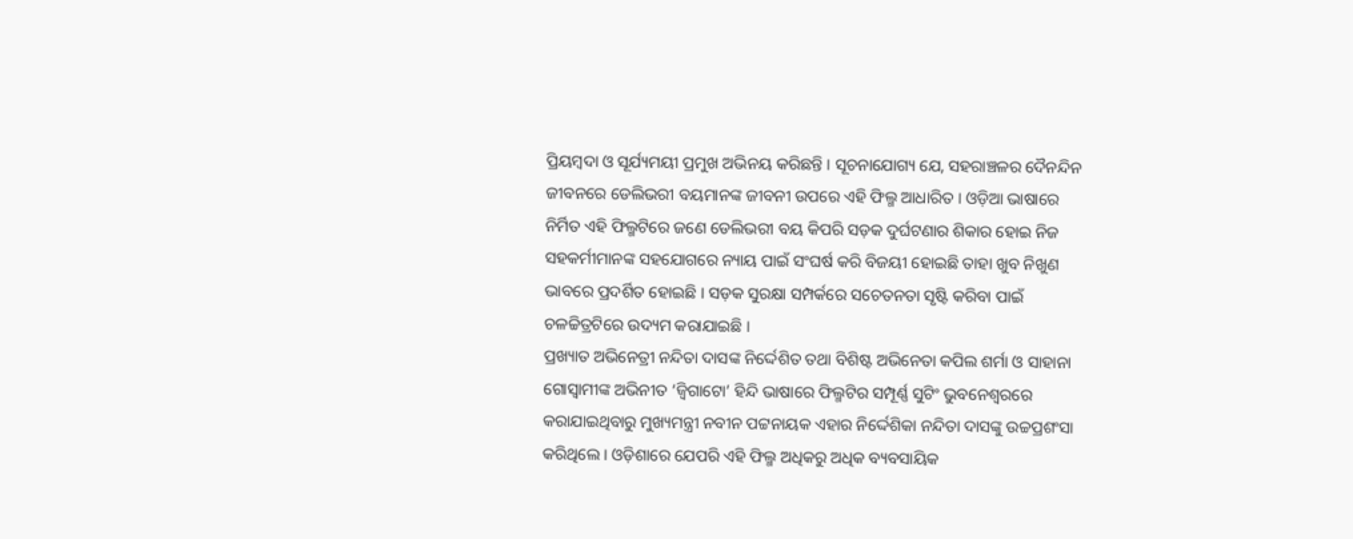ପ୍ରିୟମ୍ବଦା ଓ ସୂର୍ଯ୍ୟମୟୀ ପ୍ରମୁଖ ଅଭିନୟ କରିଛନ୍ତି । ସୂଚନାଯୋଗ୍ୟ ଯେ, ସହରାଞ୍ଚଳର ଦୈନନ୍ଦିନ ଜୀବନରେ ଡେଲିଭରୀ ବୟମାନଙ୍କ ଜୀବନୀ ଉପରେ ଏହି ଫିଲ୍ମ ଆଧାରିତ । ଓଡ଼ିଆ ଭାଷାରେ ନିର୍ମିତ ଏହି ଫିଲ୍ମଟିରେ ଜଣେ ଡେଲିଭରୀ ବୟ କିପରି ସଡ଼କ ଦୁର୍ଘଟଣାର ଶିକାର ହୋଇ ନିଜ ସହକର୍ମୀମାନଙ୍କ ସହଯୋଗରେ ନ୍ୟାୟ ପାଇଁ ସଂଘର୍ଷ କରି ବିଜୟୀ ହୋଇଛି ତାହା ଖୁବ ନିଖୁଣ ଭାବରେ ପ୍ରଦର୍ଶିତ ହୋଇଛି । ସଡ଼କ ସୁରକ୍ଷା ସମ୍ପର୍କରେ ସଚେତନତା ସୃଷ୍ଟି କରିବା ପାଇଁ ଚଳଚ୍ଚିତ୍ରଟିରେ ଉଦ୍ୟମ କରାଯାଇଛି ।
ପ୍ରଖ୍ୟାତ ଅଭିନେତ୍ରୀ ନନ୍ଦିତା ଦାସଙ୍କ ନିର୍ଦ୍ଦେଶିତ ତଥା ବିଶିଷ୍ଟ ଅଭିନେତା କପିଲ ଶର୍ମା ଓ ସାହାନା ଗୋସ୍ୱାମୀଙ୍କ ଅଭିନୀତ ‘ଜ୍ୱିଗାଟୋ’ ହିନ୍ଦି ଭାଷାରେ ଫିଲ୍ମଟିର ସମ୍ପୂର୍ଣ୍ଣ ସୁଟିଂ ଭୁବନେଶ୍ୱରରେ କରାଯାଇଥିବାରୁ ମୁଖ୍ୟମନ୍ତ୍ରୀ ନବୀନ ପଟ୍ଟନାୟକ ଏହାର ନିର୍ଦ୍ଦେଶିକା ନନ୍ଦିତା ଦାସଙ୍କୁ ଉଚ୍ଚପ୍ରଶଂସା କରିଥିଲେ । ଓଡ଼ିଶାରେ ଯେପରି ଏହି ଫିଲ୍ମ ଅଧିକରୁ ଅଧିକ ବ୍ୟବସାୟିକ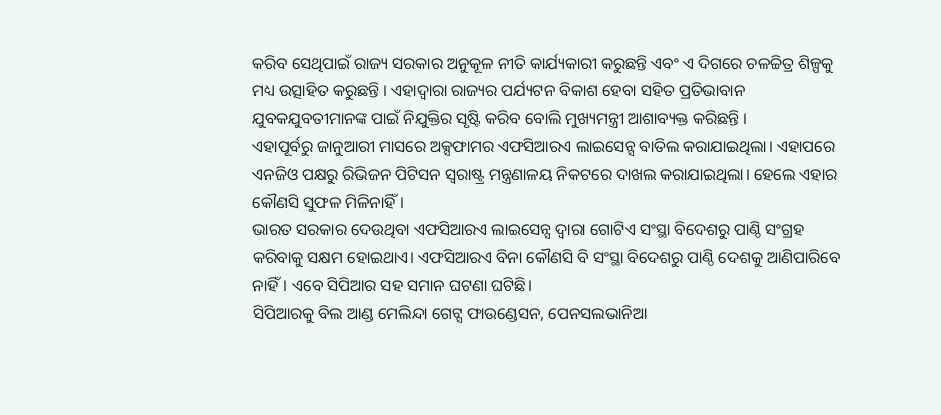କରିବ ସେଥିପାଇଁ ରାଜ୍ୟ ସରକାର ଅନୁକୂଳ ନୀତି କାର୍ଯ୍ୟକାରୀ କରୁଛନ୍ତି ଏବଂ ଏ ଦିଗରେ ଚଳଚ୍ଚିତ୍ର ଶିଳ୍ପକୁ ମଧ୍ୟ ଉତ୍ସାହିତ କରୁଛନ୍ତି । ଏହାଦ୍ୱାରା ରାଜ୍ୟର ପର୍ଯ୍ୟଟନ ବିକାଶ ହେବା ସହିତ ପ୍ରତିଭାବାନ ଯୁବକଯୁବତୀମାନଙ୍କ ପାଇଁ ନିଯୁକ୍ତିର ସୃଷ୍ଟି କରିବ ବୋଲି ମୁଖ୍ୟମନ୍ତ୍ରୀ ଆଶାବ୍ୟକ୍ତ କରିଛନ୍ତି ।
ଏହାପୂର୍ବରୁ ଜାନୁଆରୀ ମାସରେ ଅକ୍ସଫାମର ଏଫସିଆରଏ ଲାଇସେନ୍ସ ବାତିଲ କରାଯାଇଥିଲା। ଏହାପରେ ଏନଜିଓ ପକ୍ଷରୁ ରିଭିଜନ ପିଟିସନ ସ୍ୱରାଷ୍ଟ୍ର ମନ୍ତ୍ରଣାଳୟ ନିକଟରେ ଦାଖଲ କରାଯାଇଥିଲା। ହେଲେ ଏହାର କୌଣସି ସୁଫଳ ମିଳିନାହିଁ।
ଭାରତ ସରକାର ଦେଉଥିବା ଏଫସିଆରଏ ଲାଇସେନ୍ସ ଦ୍ୱାରା ଗୋଟିଏ ସଂସ୍ଥା ବିଦେଶରୁ ପାଣ୍ଠି ସଂଗ୍ରହ କରିବାକୁ ସକ୍ଷମ ହୋଇଥାଏ। ଏଫସିଆରଏ ବିନା କୌଣସି ବି ସଂସ୍ଥା ବିଦେଶରୁ ପାଣ୍ଠି ଦେଶକୁ ଆଣିପାରିବେ ନାହିଁ। ଏବେ ସିପିଆର ସହ ସମାନ ଘଟଣା ଘଟିଛି।
ସିପିଆରକୁ ବିଲ ଆଣ୍ଡ ମେଲିନ୍ଦା ଗେଟ୍ସ ଫାଉଣ୍ଡେସନ, ପେନସଲଭାନିଆ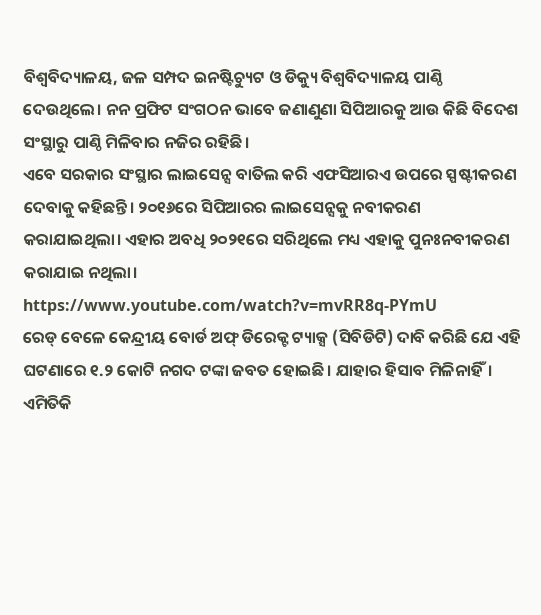ବିଶ୍ୱବିଦ୍ୟାଳୟ, ଜଳ ସମ୍ପଦ ଇନଷ୍ଟିଚ୍ୟୁଟ ଓ ଡିକ୍ୟୁ ବିଶ୍ୱବିଦ୍ୟାଳୟ ପାଣ୍ଠି ଦେଉଥିଲେ। ନନ ପ୍ରଫିଟ ସଂଗଠନ ଭାବେ ଜଣାଣୁଣା ସିପିଆରକୁ ଆଉ କିଛି ବିଦେଶ ସଂସ୍ଥାରୁ ପାଣ୍ଠି ମିଳିବାର ନଜିର ରହିଛି।
ଏବେ ସରକାର ସଂସ୍ଥାର ଲାଇସେନ୍ସ ବାତିଲ କରି ଏଫସିଆରଏ ଉପରେ ସ୍ପଷ୍ଟୀକରଣ ଦେବାକୁ କହିଛନ୍ତି। ୨୦୧୬ରେ ସିପିଆରର ଲାଇସେନ୍ସକୁ ନବୀକରଣ କରାଯାଇଥିଲା। ଏହାର ଅବଧି ୨୦୨୧ରେ ସରିଥିଲେ ମଧ୍ୟ ଏହାକୁ ପୁନଃନବୀକରଣ କରାଯାଇ ନଥିଲା।
https://www.youtube.com/watch?v=mvRR8q-PYmU
ରେଡ୍ ବେଳେ କେନ୍ଦ୍ରୀୟ ବୋର୍ଡ ଅଫ୍ ଡିରେକ୍ଟ ଟ୍ୟାକ୍ସ (ସିବିଡିଟି) ଦାବି କରିଛି ଯେ ଏହି ଘଟଣାରେ ୧.୨ କୋଟି ନଗଦ ଟଙ୍କା ଜବତ ହୋଇଛି। ଯାହାର ହିସାବ ମିଳିନାହିଁ। ଏମିତିକି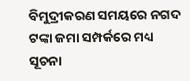ବିମୁଦ୍ରୀକରଣ ସମୟରେ ନଗଦ ଟଙ୍କା ଜମା ସମ୍ପର୍କରେ ମଧ୍ୟ ସୂଚନା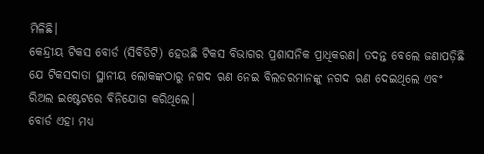ମିଳିଛି।
କେନ୍ଦ୍ରୀୟ ଟିକସ ବୋର୍ଡ (ସିବିଡିଟି) ହେଉଛି ଟିକସ ବିଭାଗର ପ୍ରଶାସନିକ ପ୍ରାଧିକରଣ। ତଦନ୍ତ ବେଲେ ଜଣାପଡ଼ିଛି ଯେ ଟିକସଦାତା ସ୍ଥାନୀୟ ଲୋକଙ୍କଠାରୁ ନଗଦ ଋଣ ନେଇ ବିଲଡରମାନଙ୍କୁ ନଗଦ ଋଣ ଦେଇଥିଲେ ଏବଂ ରିଅଲ ଇଷ୍ଟେଟରେ ବିନିଯୋଗ କରିଥିଲେ।
ବୋର୍ଡ ଏହା ମଧ୍ୟ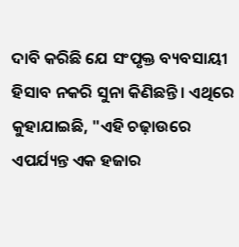ଦାବି କରିଛି ଯେ ସଂପୃକ୍ତ ବ୍ୟବସାୟୀ ହିସାବ ନକରି ସୁନା କିଣିଛନ୍ତି। ଏଥିରେ କୁହାଯାଇଛି, "ଏହି ଚଢ଼ାଉରେ ଏପର୍ଯ୍ୟନ୍ତ ଏକ ହଜାର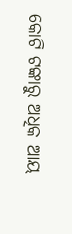କୋଟି ଟଙ୍କାରୁ ଅଧିକ ଆୟ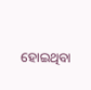ହୋଇଥିବା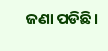ଜଣା ପଡିଛି।